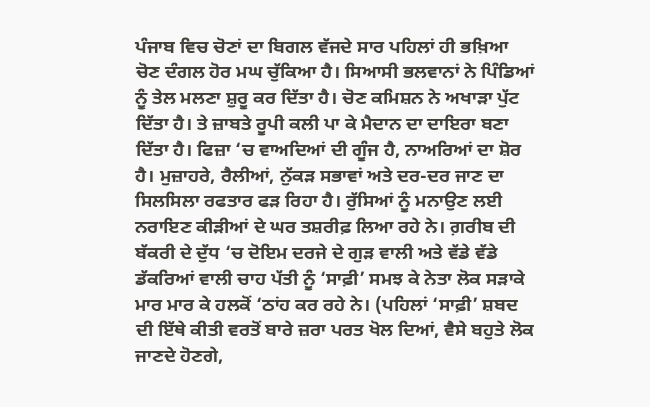ਪੰਜਾਬ ਵਿਚ ਚੋਣਾਂ ਦਾ ਬਿਗਲ ਵੱਜਦੇ ਸਾਰ ਪਹਿਲਾਂ ਹੀ ਭਖ਼ਿਆ ਚੋਣ ਦੰਗਲ ਹੋਰ ਮਘ ਚੁੱਕਿਆ ਹੈ। ਸਿਆਸੀ ਭਲਵਾਨਾਂ ਨੇ ਪਿੰਡਿਆਂ ਨੂੰ ਤੇਲ ਮਲਣਾ ਸ਼ੁਰੂ ਕਰ ਦਿੱਤਾ ਹੈ। ਚੋਣ ਕਮਿਸ਼ਨ ਨੇ ਅਖਾੜਾ ਪੁੱਟ ਦਿੱਤਾ ਹੈ। ਤੇ ਜ਼ਾਬਤੇ ਰੂਪੀ ਕਲੀ ਪਾ ਕੇ ਮੈਦਾਨ ਦਾ ਦਾਇਰਾ ਬਣਾ ਦਿੱਤਾ ਹੈ। ਫਿਜ਼ਾ ‘ਚ ਵਾਅਦਿਆਂ ਦੀ ਗੂੰਜ ਹੈ, ਨਾਅਰਿਆਂ ਦਾ ਸ਼ੋਰ ਹੈ। ਮੁਜ਼ਾਹਰੇ, ਰੈਲੀਆਂ, ਨੁੱਕੜ ਸਭਾਵਾਂ ਅਤੇ ਦਰ-ਦਰ ਜਾਣ ਦਾ ਸਿਲਸਿਲਾ ਰਫਤਾਰ ਫੜ ਰਿਹਾ ਹੈ। ਰੁੱਸਿਆਂ ਨੂੰ ਮਨਾਉਣ ਲਈ ਨਰਾਇਣ ਕੀੜੀਆਂ ਦੇ ਘਰ ਤਸ਼ਰੀਫ਼ ਲਿਆ ਰਹੇ ਨੇ। ਗ਼ਰੀਬ ਦੀ ਬੱਕਰੀ ਦੇ ਦੁੱਧ ‘ਚ ਦੋਇਮ ਦਰਜੇ ਦੇ ਗੁੜ ਵਾਲੀ ਅਤੇ ਵੱਡੇ ਵੱਡੇ ਡੱਕਰਿਆਂ ਵਾਲੀ ਚਾਹ ਪੱਤੀ ਨੂੰ ‘ਸਾਫ਼ੀ’ ਸਮਝ ਕੇ ਨੇਤਾ ਲੋਕ ਸੜਾਕੇ ਮਾਰ ਮਾਰ ਕੇ ਹਲਕੋਂ ‘ਠਾਂਹ ਕਰ ਰਹੇ ਨੇ। (ਪਹਿਲਾਂ ‘ਸਾਫ਼ੀ’ ਸ਼ਬਦ ਦੀ ਇੱਥੇ ਕੀਤੀ ਵਰਤੋਂ ਬਾਰੇ ਜ਼ਰਾ ਪਰਤ ਖੋਲ ਦਿਆਂ, ਵੈਸੇ ਬਹੁਤੇ ਲੋਕ ਜਾਣਦੇ ਹੋਣਗੇ,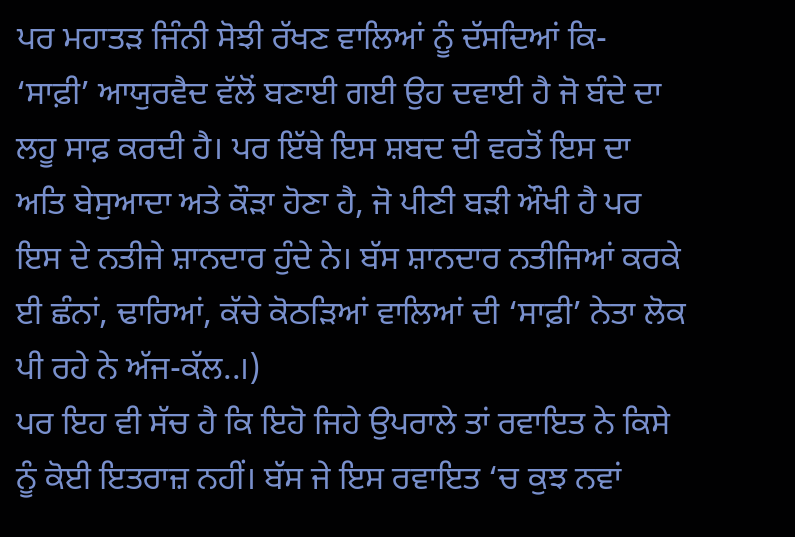ਪਰ ਮਹਾਤੜ ਜਿੰਨੀ ਸੋਝੀ ਰੱਖਣ ਵਾਲਿਆਂ ਨੂੰ ਦੱਸਦਿਆਂ ਕਿ- ‘ਸਾਫ਼ੀ’ ਆਯੁਰਵੈਦ ਵੱਲੋਂ ਬਣਾਈ ਗਈ ਉਹ ਦਵਾਈ ਹੈ ਜੋ ਬੰਦੇ ਦਾ ਲਹੂ ਸਾਫ਼ ਕਰਦੀ ਹੈ। ਪਰ ਇੱਥੇ ਇਸ ਸ਼ਬਦ ਦੀ ਵਰਤੋਂ ਇਸ ਦਾ ਅਤਿ ਬੇਸੁਆਦਾ ਅਤੇ ਕੌੜਾ ਹੋਣਾ ਹੈ, ਜੋ ਪੀਣੀ ਬੜੀ ਔਖੀ ਹੈ ਪਰ ਇਸ ਦੇ ਨਤੀਜੇ ਸ਼ਾਨਦਾਰ ਹੁੰਦੇ ਨੇ। ਬੱਸ ਸ਼ਾਨਦਾਰ ਨਤੀਜਿਆਂ ਕਰਕੇ ਈ ਛੰਨਾਂ, ਢਾਰਿਆਂ, ਕੱਚੇ ਕੋਠੜਿਆਂ ਵਾਲਿਆਂ ਦੀ ‘ਸਾਫ਼ੀ’ ਨੇਤਾ ਲੋਕ ਪੀ ਰਹੇ ਨੇ ਅੱਜ-ਕੱਲ..।)
ਪਰ ਇਹ ਵੀ ਸੱਚ ਹੈ ਕਿ ਇਹੋ ਜਿਹੇ ਉਪਰਾਲੇ ਤਾਂ ਰਵਾਇਤ ਨੇ ਕਿਸੇ ਨੂੰ ਕੋਈ ਇਤਰਾਜ਼ ਨਹੀਂ। ਬੱਸ ਜੇ ਇਸ ਰਵਾਇਤ ‘ਚ ਕੁਝ ਨਵਾਂ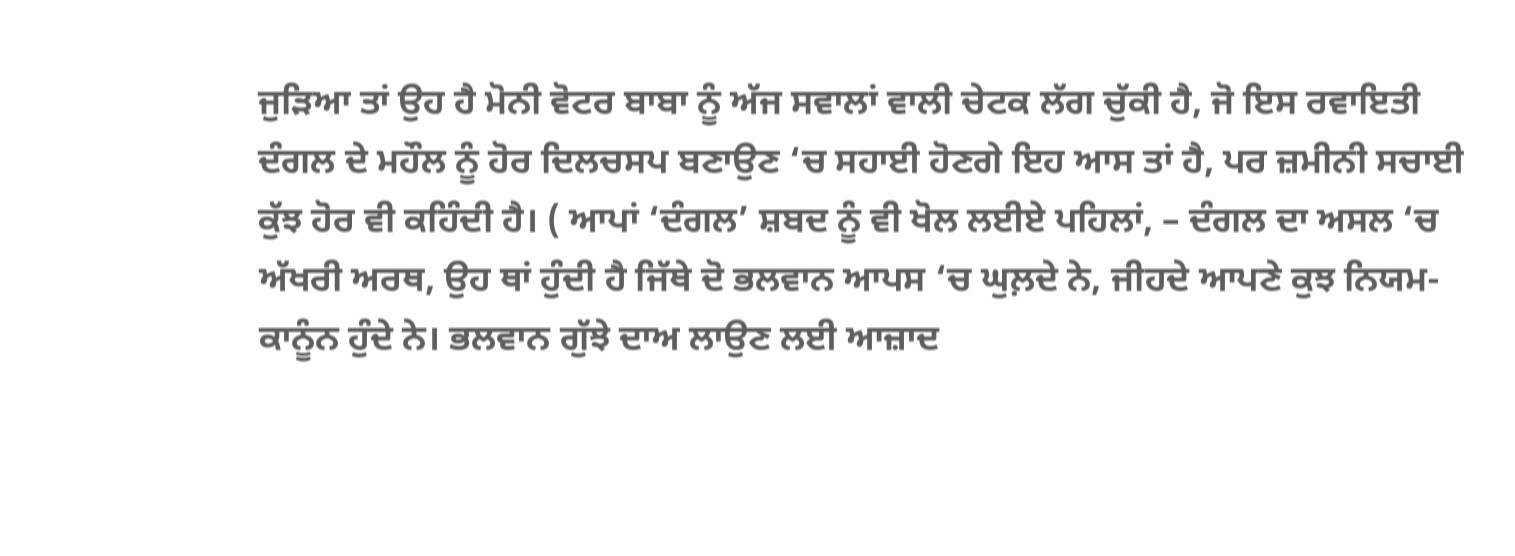ਜੁੜਿਆ ਤਾਂ ਉਹ ਹੈ ਮੋਨੀ ਵੋਟਰ ਬਾਬਾ ਨੂੰ ਅੱਜ ਸਵਾਲਾਂ ਵਾਲੀ ਚੇਟਕ ਲੱਗ ਚੁੱਕੀ ਹੈ, ਜੋ ਇਸ ਰਵਾਇਤੀ ਦੰਗਲ ਦੇ ਮਹੌਲ ਨੂੰ ਹੋਰ ਦਿਲਚਸਪ ਬਣਾਉਣ ‘ਚ ਸਹਾਈ ਹੋਣਗੇ ਇਹ ਆਸ ਤਾਂ ਹੈ, ਪਰ ਜ਼ਮੀਨੀ ਸਚਾਈ ਕੁੱਝ ਹੋਰ ਵੀ ਕਹਿੰਦੀ ਹੈ। ( ਆਪਾਂ ‘ਦੰਗਲ’ ਸ਼ਬਦ ਨੂੰ ਵੀ ਖੋਲ ਲਈਏ ਪਹਿਲਾਂ, – ਦੰਗਲ ਦਾ ਅਸਲ ‘ਚ ਅੱਖਰੀ ਅਰਥ, ਉਹ ਥਾਂ ਹੁੰਦੀ ਹੈ ਜਿੱਥੇ ਦੋ ਭਲਵਾਨ ਆਪਸ ‘ਚ ਘੁਲ਼ਦੇ ਨੇ, ਜੀਹਦੇ ਆਪਣੇ ਕੁਝ ਨਿਯਮ-ਕਾਨੂੰਨ ਹੁੰਦੇ ਨੇ। ਭਲਵਾਨ ਗੁੱਝੇ ਦਾਅ ਲਾਉਣ ਲਈ ਆਜ਼ਾਦ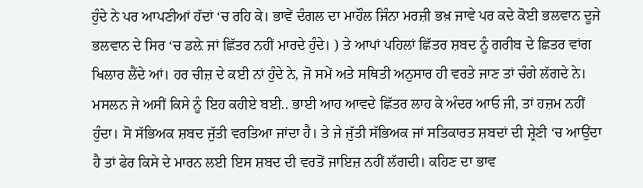ਹੁੰਦੇ ਨੇ ਪਰ ਆਪਣੀਆਂ ਹੱਦਾਂ ‘ਚ ਰਹਿ ਕੇ। ਭਾਵੇਂ ਦੰਗਲ ਦਾ ਮਾਹੌਲ ਜਿੰਨਾ ਮਰਜ਼ੀ ਭਖ਼ ਜਾਵੇ ਪਰ ਕਦੇ ਕੋਈ ਭਲਵਾਨ ਦੂਜੇ ਭਲਵਾਨ ਦੇ ਸਿਰ ‘ਚ ਡਲ਼ੇ ਜਾਂ ਛਿੱਤਰ ਨਹੀਂ ਮਾਰਦੇ ਹੁੰਦੇ। ) ਤੇ ਆਪਾਂ ਪਹਿਲਾਂ ਛਿੱਤਰ ਸ਼ਬਦ ਨੂੰ ਗਰੀਬ ਦੇ ਛਿਤਰ ਵਾਂਗ ਖਿਲਾਰ ਲੈਂਦੇ ਆਂ। ਹਰ ਚੀਜ਼ ਦੇ ਕਈ ਨਾਂ ਹੁੰਦੇ ਨੇ, ਜੋ ਸਮੇਂ ਅਤੇ ਸਥਿਤੀ ਅਨੁਸਾਰ ਹੀ ਵਰਤੇ ਜਾਣ ਤਾਂ ਚੰਗੇ ਲੱਗਦੇ ਨੇ। ਮਸਲਨ ਜੇ ਅਸੀਂ ਕਿਸੇ ਨੂੰ ਇਹ ਕਹੀਏ ਬਈ.. ਭਾਈ ਆਹ ਆਵਦੇ ਛਿੱਤਰ ਲਾਹ ਕੇ ਅੰਦਰ ਆਓ ਜੀ, ਤਾਂ ਹਜ਼ਮ ਨਹੀਂ ਹੁੰਦਾ। ਸੋ ਸੱਭਿਅਕ ਸ਼ਬਦ ਜੁੱਤੀ ਵਰਤਿਆ ਜਾਂਦਾ ਹੈ। ਤੇ ਜੇ ਜੁੱਤੀ ਸੱਭਿਅਕ ਜਾਂ ਸਤਿਕਾਰਤ ਸ਼ਬਦਾਂ ਦੀ ਸ਼੍ਰੇਣੀ ‘ਚ ਆਉਂਦਾ ਹੈ ਤਾਂ ਫੇਰ ਕਿਸੇ ਦੇ ਮਾਰਨ ਲਈ ਇਸ ਸ਼ਬਦ ਦੀ ਵਰਤੋਂ ਜਾਇਜ਼ ਨਹੀਂ ਲੱਗਦੀ। ਕਹਿਣ ਦਾ ਭਾਵ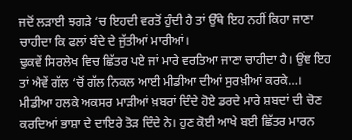ਜਦੋਂ ਲੜਾਈ ਝਗੜੇ ‘ਚ ਇਹਦੀ ਵਰਤੋਂ ਹੁੰਦੀ ਹੈ ਤਾਂ ਉੱਥੇ ਇਹ ਨਹੀਂ ਕਿਹਾ ਜਾਣਾ ਚਾਹੀਦਾ ਕਿ ਫਲਾਂ ਬੰਦੇ ਦੇ ਜੁੱਤੀਆਂ ਮਾਰੀਆਂ।
ਢੁਕਵੇਂ ਸਿਰਲੇਖ ਵਿਚ ਛਿੱਤਰ ਪਏ ਜਾਂ ਮਾਰੇ ਵਰਤਿਆ ਜਾਣਾ ਚਾਹੀਦਾ ਹੈ। ਉਂਞ ਇਹ ਤਾਂ ਐਵੇਂ ਗੱਲ ‘ਚੋਂ ਗੱਲ ਨਿਕਲ ਆਈ ਮੀਡੀਆ ਦੀਆਂ ਸੁਰਖ਼ੀਆਂ ਕਰਕੇ…।
ਮੀਡੀਆ ਹਲਕੇ ਅਕਸਰ ਮਾੜੀਆਂ ਖ਼ਬਰਾਂ ਦਿੰਦੇ ਹੋਏ ਡਰਦੇ ਮਾਰੇ ਸ਼ਬਦਾਂ ਦੀ ਚੋਣ ਕਰਦਿਆਂ ਭਾਸ਼ਾ ਦੇ ਦਾਇਰੇ ਤੋੜ ਦਿੰਦੇ ਨੇ। ਹੁਣ ਕੋਈ ਆਖੇ ਬਈ ਛਿੱਤਰ ਮਾਰਨ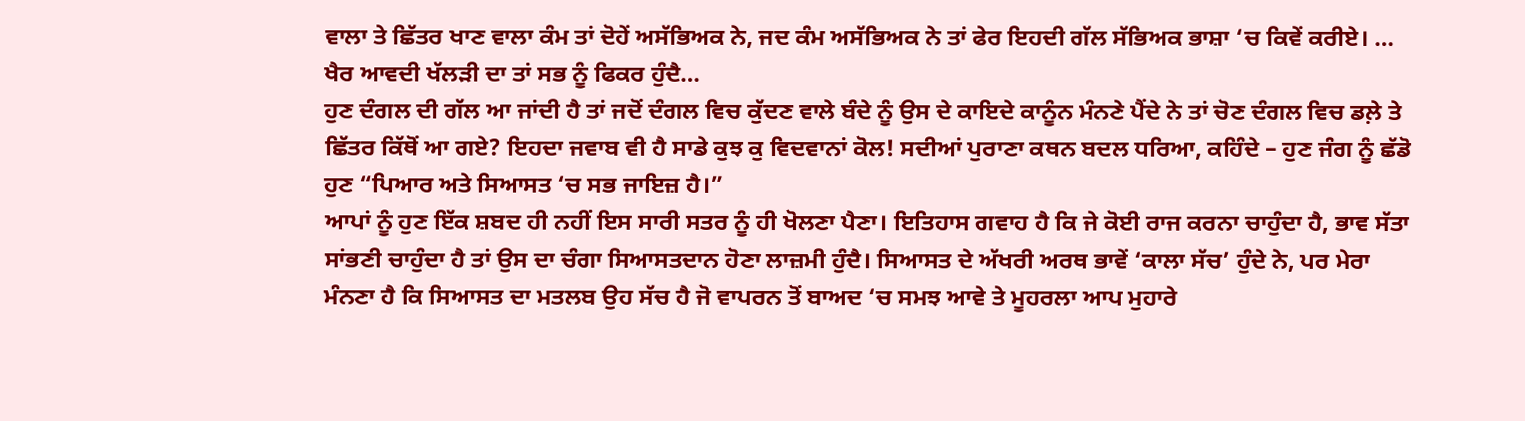ਵਾਲਾ ਤੇ ਛਿੱਤਰ ਖਾਣ ਵਾਲਾ ਕੰਮ ਤਾਂ ਦੋਹੇਂ ਅਸੱਭਿਅਕ ਨੇ, ਜਦ ਕੰਮ ਅਸੱਭਿਅਕ ਨੇ ਤਾਂ ਫੇਰ ਇਹਦੀ ਗੱਲ ਸੱਭਿਅਕ ਭਾਸ਼ਾ ‘ਚ ਕਿਵੇਂ ਕਰੀਏ। … ਖੈਰ ਆਵਦੀ ਖੱਲੜੀ ਦਾ ਤਾਂ ਸਭ ਨੂੰ ਫਿਕਰ ਹੁੰਦੈ…
ਹੁਣ ਦੰਗਲ ਦੀ ਗੱਲ ਆ ਜਾਂਦੀ ਹੈ ਤਾਂ ਜਦੋਂ ਦੰਗਲ ਵਿਚ ਕੁੱਦਣ ਵਾਲੇ ਬੰਦੇ ਨੂੰ ਉਸ ਦੇ ਕਾਇਦੇ ਕਾਨੂੰਨ ਮੰਨਣੇ ਪੈਂਦੇ ਨੇ ਤਾਂ ਚੋਣ ਦੰਗਲ ਵਿਚ ਡਲ਼ੇ ਤੇ ਛਿੱਤਰ ਕਿੱਥੋਂ ਆ ਗਏ? ਇਹਦਾ ਜਵਾਬ ਵੀ ਹੈ ਸਾਡੇ ਕੁਝ ਕੁ ਵਿਦਵਾਨਾਂ ਕੋਲ! ਸਦੀਆਂ ਪੁਰਾਣਾ ਕਥਨ ਬਦਲ ਧਰਿਆ, ਕਹਿੰਦੇ – ਹੁਣ ਜੰਗ ਨੂੰ ਛੱਡੋ ਹੁਣ “ਪਿਆਰ ਅਤੇ ਸਿਆਸਤ ‘ਚ ਸਭ ਜਾਇਜ਼ ਹੈ।”
ਆਪਾਂ ਨੂੰ ਹੁਣ ਇੱਕ ਸ਼ਬਦ ਹੀ ਨਹੀਂ ਇਸ ਸਾਰੀ ਸਤਰ ਨੂੰ ਹੀ ਖੋਲਣਾ ਪੈਣਾ। ਇਤਿਹਾਸ ਗਵਾਹ ਹੈ ਕਿ ਜੇ ਕੋਈ ਰਾਜ ਕਰਨਾ ਚਾਹੁੰਦਾ ਹੈ, ਭਾਵ ਸੱਤਾ ਸਾਂਭਣੀ ਚਾਹੁੰਦਾ ਹੈ ਤਾਂ ਉਸ ਦਾ ਚੰਗਾ ਸਿਆਸਤਦਾਨ ਹੋਣਾ ਲਾਜ਼ਮੀ ਹੁੰਦੈ। ਸਿਆਸਤ ਦੇ ਅੱਖਰੀ ਅਰਥ ਭਾਵੇਂ ‘ਕਾਲਾ ਸੱਚ’ ਹੁੰਦੇ ਨੇ, ਪਰ ਮੇਰਾ ਮੰਨਣਾ ਹੈ ਕਿ ਸਿਆਸਤ ਦਾ ਮਤਲਬ ਉਹ ਸੱਚ ਹੈ ਜੋ ਵਾਪਰਨ ਤੋਂ ਬਾਅਦ ‘ਚ ਸਮਝ ਆਵੇ ਤੇ ਮੂਹਰਲਾ ਆਪ ਮੁਹਾਰੇ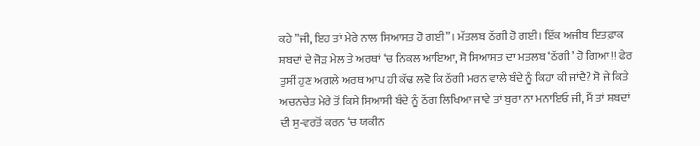ਕਹੇ ”ਜੀ, ਇਹ ਤਾਂ ਮੇਰੇ ਨਾਲ ਸਿਆਸਤ ਹੋ ਗਈ”। ਮੱਤਲਬ ਠੱਗੀ ਹੋ ਗਈ। ਇੱਕ ਅਜੀਬ ਇਤਫ਼ਾਕ ਸ਼ਬਦਾਂ ਦੇ ਜੋੜ ਮੇਲ ਤੇ ਅਰਥਾਂ ‘ਚ ਨਿਕਲ ਆਇਆ, ਸੋ ਸਿਆਸਤ ਦਾ ਮਤਲਬ ‘ਠੱਗੀ’ ਹੋ ਗਿਆ!! ਫੇਰ ਤੁਸੀਂ ਹੁਣ ਅਗਲੇ ਅਰਥ ਆਪ ਹੀ ਕੱਢ ਲਵੋ ਕਿ ਠੱਗੀ ਮਰਨ ਵਾਲੇ ਬੰਦੇ ਨੂੰ ਕਿਹਾ ਕੀ ਜਾਂਦੈ? ਸੋ ਜੇ ਕਿਤੇ ਅਚਨਚੇਤ ਮੇਰੇ ਤੋਂ ਕਿਸੇ ਸਿਆਸੀ ਬੰਦੇ ਨੂੰ ਠੱਗ ਲਿਖਿਆ ਜਾਵੇ ਤਾਂ ਬੁਰਾ ਨਾ ਮਨਾਇਓ ਜੀ, ਮੈਂ ਤਾਂ ਸ਼ਬਦਾਂ ਦੀ ਸੁ-ਵਰਤੋਂ ਕਰਨ ‘ਚ ਯਕੀਨ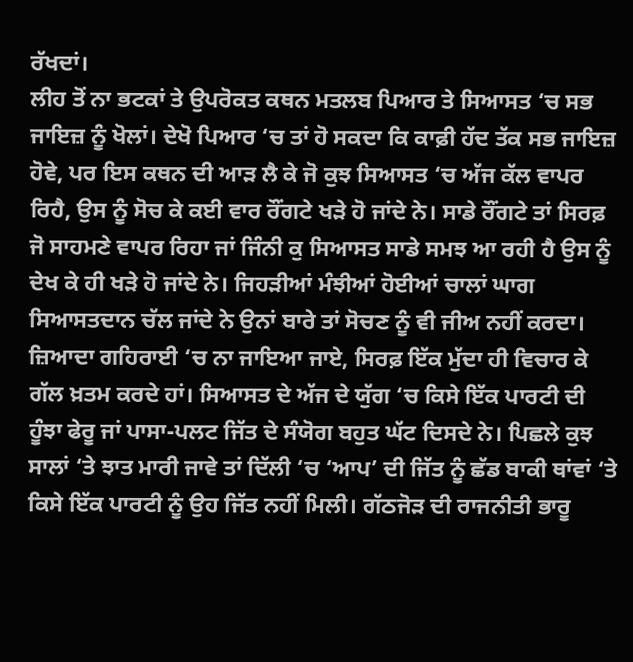ਰੱਖਦਾਂ।
ਲੀਹ ਤੋਂ ਨਾ ਭਟਕਾਂ ਤੇ ਉਪਰੋਕਤ ਕਥਨ ਮਤਲਬ ਪਿਆਰ ਤੇ ਸਿਆਸਤ ‘ਚ ਸਭ ਜਾਇਜ਼ ਨੂੰ ਖੋਲਾਂ। ਦੇਖੋ ਪਿਆਰ ‘ਚ ਤਾਂ ਹੋ ਸਕਦਾ ਕਿ ਕਾਫ਼ੀ ਹੱਦ ਤੱਕ ਸਭ ਜਾਇਜ਼ ਹੋਵੇ, ਪਰ ਇਸ ਕਥਨ ਦੀ ਆੜ ਲੈ ਕੇ ਜੋ ਕੁਝ ਸਿਆਸਤ ‘ਚ ਅੱਜ ਕੱਲ ਵਾਪਰ ਰਿਹੈ, ਉਸ ਨੂੰ ਸੋਚ ਕੇ ਕਈ ਵਾਰ ਰੌਂਗਟੇ ਖੜੇ ਹੋ ਜਾਂਦੇ ਨੇ। ਸਾਡੇ ਰੌਂਗਟੇ ਤਾਂ ਸਿਰਫ਼ ਜੋ ਸਾਹਮਣੇ ਵਾਪਰ ਰਿਹਾ ਜਾਂ ਜਿੰਨੀ ਕੁ ਸਿਆਸਤ ਸਾਡੇ ਸਮਝ ਆ ਰਹੀ ਹੈ ਉਸ ਨੂੰ ਦੇਖ ਕੇ ਹੀ ਖੜੇ ਹੋ ਜਾਂਦੇ ਨੇ। ਜਿਹੜੀਆਂ ਮੰਝੀਆਂ ਹੋਈਆਂ ਚਾਲਾਂ ਘਾਗ ਸਿਆਸਤਦਾਨ ਚੱਲ ਜਾਂਦੇ ਨੇ ਉਨਾਂ ਬਾਰੇ ਤਾਂ ਸੋਚਣ ਨੂੰ ਵੀ ਜੀਅ ਨਹੀਂ ਕਰਦਾ।
ਜ਼ਿਆਦਾ ਗਹਿਰਾਈ ‘ਚ ਨਾ ਜਾਇਆ ਜਾਏ, ਸਿਰਫ਼ ਇੱਕ ਮੁੱਦਾ ਹੀ ਵਿਚਾਰ ਕੇ ਗੱਲ ਖ਼ਤਮ ਕਰਦੇ ਹਾਂ। ਸਿਆਸਤ ਦੇ ਅੱਜ ਦੇ ਯੁੱਗ ‘ਚ ਕਿਸੇ ਇੱਕ ਪਾਰਟੀ ਦੀ ਹੂੰਝਾ ਫੇਰੂ ਜਾਂ ਪਾਸਾ-ਪਲਟ ਜਿੱਤ ਦੇ ਸੰਯੋਗ ਬਹੁਤ ਘੱਟ ਦਿਸਦੇ ਨੇ। ਪਿਛਲੇ ਕੁਝ ਸਾਲਾਂ ‘ਤੇ ਝਾਤ ਮਾਰੀ ਜਾਵੇ ਤਾਂ ਦਿੱਲੀ ‘ਚ ‘ਆਪ’ ਦੀ ਜਿੱਤ ਨੂੰ ਛੱਡ ਬਾਕੀ ਥਾਂਵਾਂ ‘ਤੇ ਕਿਸੇ ਇੱਕ ਪਾਰਟੀ ਨੂੰ ਉਹ ਜਿੱਤ ਨਹੀਂ ਮਿਲੀ। ਗੱਠਜੋੜ ਦੀ ਰਾਜਨੀਤੀ ਭਾਰੂ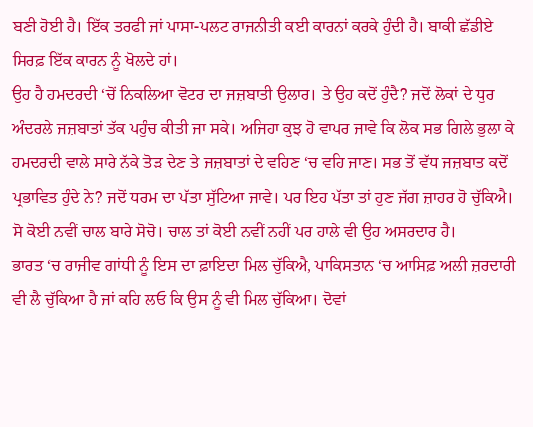ਬਣੀ ਹੋਈ ਹੈ। ਇੱਕ ਤਰਫੀ ਜਾਂ ਪਾਸਾ-ਪਲਟ ਰਾਜਨੀਤੀ ਕਈ ਕਾਰਨਾਂ ਕਰਕੇ ਹੁੰਦੀ ਹੈ। ਬਾਕੀ ਛੱਡੀਏ ਸਿਰਫ਼ ਇੱਕ ਕਾਰਨ ਨੂੰ ਖੋਲਦੇ ਹਾਂ।
ਉਹ ਹੈ ਹਮਦਰਦੀ ‘ਚੋਂ ਨਿਕਲਿਆ ਵੋਟਰ ਦਾ ਜਜ਼ਬਾਤੀ ਉਲਾਰ। ਤੇ ਉਹ ਕਦੋਂ ਹੁੰਦੈ? ਜਦੋਂ ਲੋਕਾਂ ਦੇ ਧੁਰ ਅੰਦਰਲੇ ਜਜ਼ਬਾਤਾਂ ਤੱਕ ਪਹੁੰਚ ਕੀਤੀ ਜਾ ਸਕੇ। ਅਜਿਹਾ ਕੁਝ ਹੋ ਵਾਪਰ ਜਾਵੇ ਕਿ ਲੋਕ ਸਭ ਗਿਲੇ ਭੁਲਾ ਕੇ ਹਮਦਰਦੀ ਵਾਲੇ ਸਾਰੇ ਨੱਕੇ ਤੋੜ ਦੇਣ ਤੇ ਜਜ਼ਬਾਤਾਂ ਦੇ ਵਹਿਣ ‘ਚ ਵਹਿ ਜਾਣ। ਸਭ ਤੋਂ ਵੱਧ ਜਜ਼ਬਾਤ ਕਦੋਂ ਪ੍ਰਭਾਵਿਤ ਹੁੰਦੇ ਨੇ? ਜਦੋਂ ਧਰਮ ਦਾ ਪੱਤਾ ਸੁੱਟਿਆ ਜਾਵੇ। ਪਰ ਇਹ ਪੱਤਾ ਤਾਂ ਹੁਣ ਜੱਗ ਜ਼ਾਹਰ ਹੋ ਚੁੱਕਿਐ। ਸੋ ਕੋਈ ਨਵੀਂ ਚਾਲ ਬਾਰੇ ਸੋਚੋ। ਚਾਲ ਤਾਂ ਕੋਈ ਨਵੀਂ ਨਹੀਂ ਪਰ ਹਾਲੇ ਵੀ ਉਹ ਅਸਰਦਾਰ ਹੈ।
ਭਾਰਤ ‘ਚ ਰਾਜੀਵ ਗਾਂਧੀ ਨੂੰ ਇਸ ਦਾ ਫ਼ਾਇਦਾ ਮਿਲ ਚੁੱਕਿਐ, ਪਾਕਿਸਤਾਨ ‘ਚ ਆਸਿਫ਼ ਅਲੀ ਜ਼ਰਦਾਰੀ ਵੀ ਲੈ ਚੁੱਕਿਆ ਹੈ ਜਾਂ ਕਹਿ ਲਓ ਕਿ ਉਸ ਨੂੰ ਵੀ ਮਿਲ ਚੁੱਕਿਆ। ਦੋਵਾਂ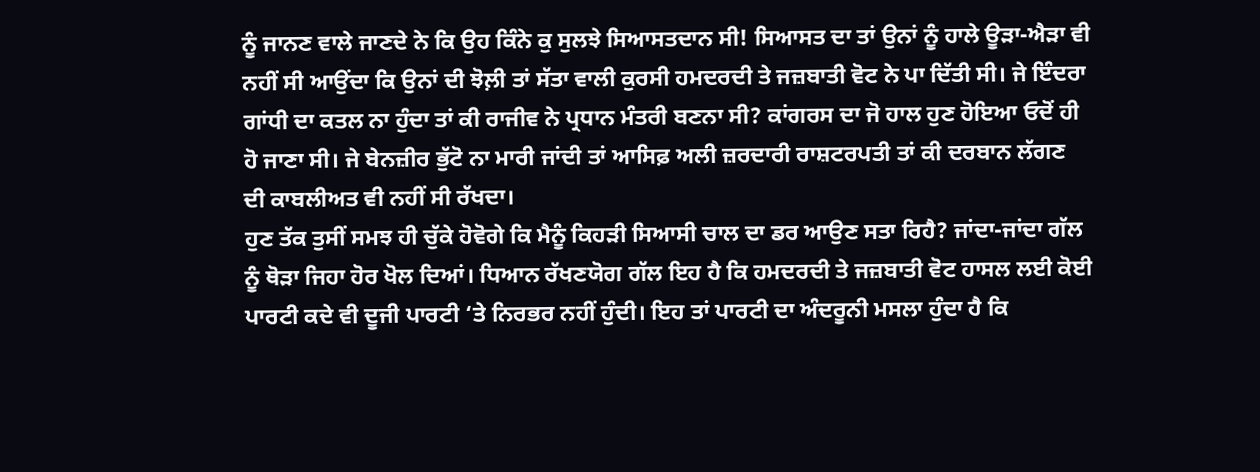ਨੂੰ ਜਾਨਣ ਵਾਲੇ ਜਾਣਦੇ ਨੇ ਕਿ ਉਹ ਕਿੰਨੇ ਕੁ ਸੁਲਝੇ ਸਿਆਸਤਦਾਨ ਸੀ! ਸਿਆਸਤ ਦਾ ਤਾਂ ਉਨਾਂ ਨੂੰ ਹਾਲੇ ਊੜਾ-ਐੜਾ ਵੀ ਨਹੀਂ ਸੀ ਆਉਂਦਾ ਕਿ ਉਨਾਂ ਦੀ ਝੋਲ਼ੀ ਤਾਂ ਸੱਤਾ ਵਾਲੀ ਕੁਰਸੀ ਹਮਦਰਦੀ ਤੇ ਜਜ਼ਬਾਤੀ ਵੋਟ ਨੇ ਪਾ ਦਿੱਤੀ ਸੀ। ਜੇ ਇੰਦਰਾ ਗਾਂਧੀ ਦਾ ਕਤਲ ਨਾ ਹੁੰਦਾ ਤਾਂ ਕੀ ਰਾਜੀਵ ਨੇ ਪ੍ਰਧਾਨ ਮੰਤਰੀ ਬਣਨਾ ਸੀ? ਕਾਂਗਰਸ ਦਾ ਜੋ ਹਾਲ ਹੁਣ ਹੋਇਆ ਓਦੋਂ ਹੀ ਹੋ ਜਾਣਾ ਸੀ। ਜੇ ਬੇਨਜ਼ੀਰ ਭੁੱਟੋ ਨਾ ਮਾਰੀ ਜਾਂਦੀ ਤਾਂ ਆਸਿਫ਼ ਅਲੀ ਜ਼ਰਦਾਰੀ ਰਾਸ਼ਟਰਪਤੀ ਤਾਂ ਕੀ ਦਰਬਾਨ ਲੱਗਣ ਦੀ ਕਾਬਲੀਅਤ ਵੀ ਨਹੀਂ ਸੀ ਰੱਖਦਾ।
ਹੁਣ ਤੱਕ ਤੁਸੀਂ ਸਮਝ ਹੀ ਚੁੱਕੇ ਹੋਵੋਗੇ ਕਿ ਮੈਨੂੰ ਕਿਹੜੀ ਸਿਆਸੀ ਚਾਲ ਦਾ ਡਰ ਆਉਣ ਸਤਾ ਰਿਹੈ? ਜਾਂਦਾ-ਜਾਂਦਾ ਗੱਲ ਨੂੰ ਥੋੜਾ ਜਿਹਾ ਹੋਰ ਖੋਲ ਦਿਆਂ। ਧਿਆਨ ਰੱਖਣਯੋਗ ਗੱਲ ਇਹ ਹੈ ਕਿ ਹਮਦਰਦੀ ਤੇ ਜਜ਼ਬਾਤੀ ਵੋਟ ਹਾਸਲ ਲਈ ਕੋਈ ਪਾਰਟੀ ਕਦੇ ਵੀ ਦੂਜੀ ਪਾਰਟੀ ‘ਤੇ ਨਿਰਭਰ ਨਹੀਂ ਹੁੰਦੀ। ਇਹ ਤਾਂ ਪਾਰਟੀ ਦਾ ਅੰਦਰੂਨੀ ਮਸਲਾ ਹੁੰਦਾ ਹੈ ਕਿ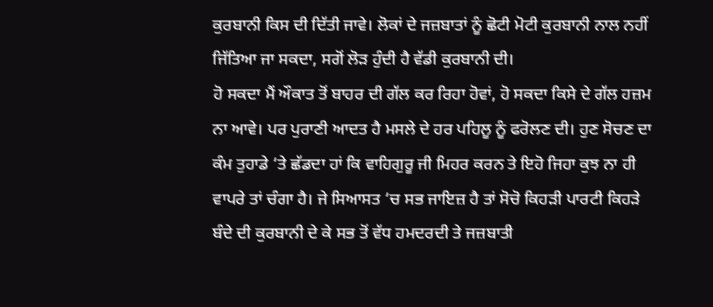ਕੁਰਬਾਨੀ ਕਿਸ ਦੀ ਦਿੱਤੀ ਜਾਵੇ। ਲੋਕਾਂ ਦੇ ਜਜ਼ਬਾਤਾਂ ਨੂੰ ਛੋਟੀ ਮੋਟੀ ਕੁਰਬਾਨੀ ਨਾਲ ਨਹੀਂ ਜਿੱਤਿਆ ਜਾ ਸਕਦਾ, ਸਗੋਂ ਲੋੜ ਹੁੰਦੀ ਹੈ ਵੱਡੀ ਕੁਰਬਾਨੀ ਦੀ।
ਹੋ ਸਕਦਾ ਮੈਂ ਔਕਾਤ ਤੋਂ ਬਾਹਰ ਦੀ ਗੱਲ ਕਰ ਰਿਹਾ ਹੋਵਾਂ, ਹੋ ਸਕਦਾ ਕਿਸੇ ਦੇ ਗੱਲ ਹਜ਼ਮ ਨਾ ਆਵੇ। ਪਰ ਪੁਰਾਣੀ ਆਦਤ ਹੈ ਮਸਲੇ ਦੇ ਹਰ ਪਹਿਲੂ ਨੂੰ ਫਰੋਲਣ ਦੀ। ਹੁਣ ਸੋਚਣ ਦਾ ਕੰਮ ਤੁਹਾਡੇ ‘ਤੇ ਛੱਡਦਾ ਹਾਂ ਕਿ ਵਾਹਿਗੁਰੂ ਜੀ ਮਿਹਰ ਕਰਨ ਤੇ ਇਹੋ ਜਿਹਾ ਕੁਝ ਨਾ ਹੀ ਵਾਪਰੇ ਤਾਂ ਚੰਗਾ ਹੈ। ਜੇ ਸਿਆਸਤ ‘ਚ ਸਭ ਜਾਇਜ਼ ਹੈ ਤਾਂ ਸੋਚੋ ਕਿਹੜੀ ਪਾਰਟੀ ਕਿਹੜੇ ਬੰਦੇ ਦੀ ਕੁਰਬਾਨੀ ਦੇ ਕੇ ਸਭ ਤੋਂ ਵੱਧ ਹਮਦਰਦੀ ਤੇ ਜਜ਼ਬਾਤੀ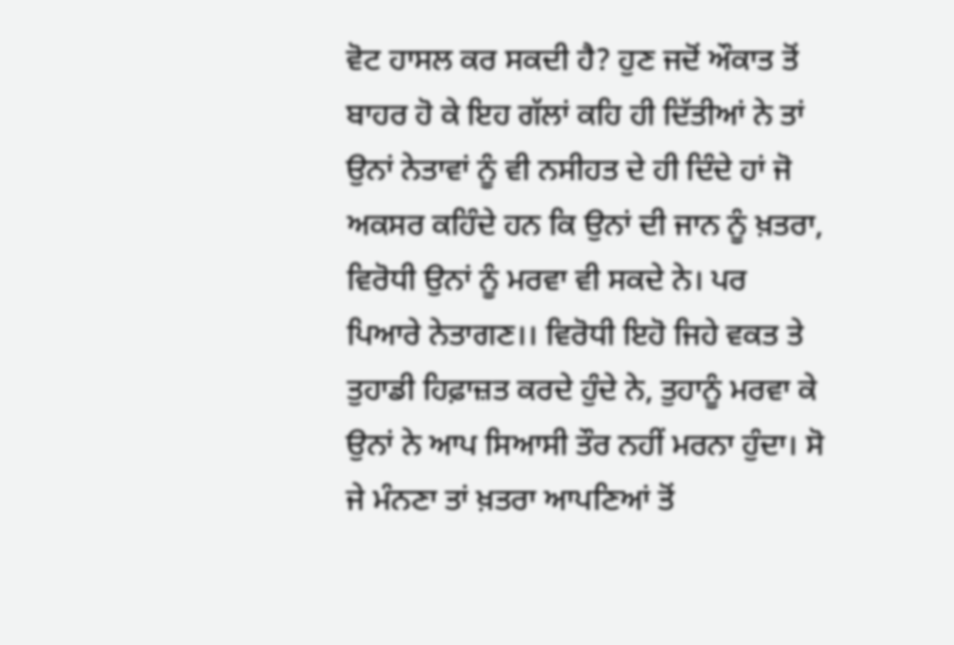ਵੋਟ ਹਾਸਲ ਕਰ ਸਕਦੀ ਹੈ? ਹੁਣ ਜਦੋਂ ਔਕਾਤ ਤੋਂ ਬਾਹਰ ਹੋ ਕੇ ਇਹ ਗੱਲਾਂ ਕਹਿ ਹੀ ਦਿੱਤੀਆਂ ਨੇ ਤਾਂ ਉਨਾਂ ਨੇਤਾਵਾਂ ਨੂੰ ਵੀ ਨਸੀਹਤ ਦੇ ਹੀ ਦਿੰਦੇ ਹਾਂ ਜੋ ਅਕਸਰ ਕਹਿੰਦੇ ਹਨ ਕਿ ਉਨਾਂ ਦੀ ਜਾਨ ਨੂੰ ਖ਼ਤਰਾ, ਵਿਰੋਧੀ ਉਨਾਂ ਨੂੰ ਮਰਵਾ ਵੀ ਸਕਦੇ ਨੇ। ਪਰ ਪਿਆਰੇ ਨੇਤਾਗਣ।। ਵਿਰੋਧੀ ਇਹੋ ਜਿਹੇ ਵਕਤ ਤੇ ਤੁਹਾਡੀ ਹਿਫ਼ਾਜ਼ਤ ਕਰਦੇ ਹੁੰਦੇ ਨੇ, ਤੁਹਾਨੂੰ ਮਰਵਾ ਕੇ ਉਨਾਂ ਨੇ ਆਪ ਸਿਆਸੀ ਤੌਰ ਨਹੀਂ ਮਰਨਾ ਹੁੰਦਾ। ਸੋ ਜੇ ਮੰਨਣਾ ਤਾਂ ਖ਼ਤਰਾ ਆਪਣਿਆਂ ਤੋਂ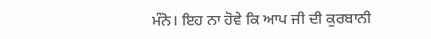ਮੰਨੋ। ਇਹ ਨਾ ਹੋਵੇ ਕਿ ਆਪ ਜੀ ਦੀ ਕੁਰਬਾਨੀ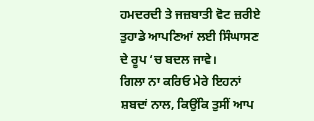ਹਮਦਰਦੀ ਤੇ ਜਜ਼ਬਾਤੀ ਵੋਟ ਜ਼ਰੀਏ ਤੁਹਾਡੇ ਆਪਣਿਆਂ ਲਈ ਸਿੰਘਾਸਣ ਦੇ ਰੂਪ ‘ਚ ਬਦਲ ਜਾਵੇ।
ਗਿਲਾ ਨਾ ਕਰਿਓ ਮੇਰੇ ਇਹਨਾਂ ਸ਼ਬਦਾਂ ਨਾਲ, ਕਿਉਂਕਿ ਤੁਸੀਂ ਆਪ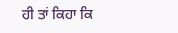ਹੀ ਤਾਂ ਕਿਹਾ ਕਿ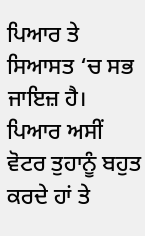ਪਿਆਰ ਤੇ ਸਿਆਸਤ ‘ਚ ਸਭ ਜਾਇਜ਼ ਹੈ। ਪਿਆਰ ਅਸੀਂ ਵੋਟਰ ਤੁਹਾਨੂੰ ਬਹੁਤ ਕਰਦੇ ਹਾਂ ਤੇ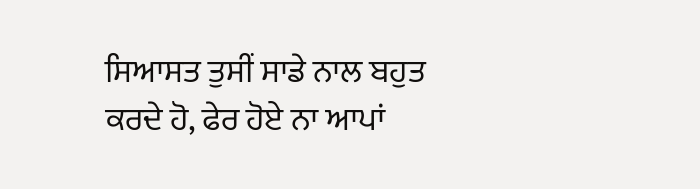ਸਿਆਸਤ ਤੁਸੀਂ ਸਾਡੇ ਨਾਲ ਬਹੁਤ ਕਰਦੇ ਹੋ, ਫੇਰ ਹੋਏ ਨਾ ਆਪਾਂ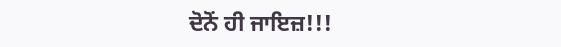ਦੋਨੋਂ ਹੀ ਜਾਇਜ਼!!!